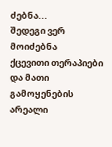ძებნა...
შედეგი ვერ მოიძებნა
ქცევითი თერაპიები და მათი გამოყენების არეალი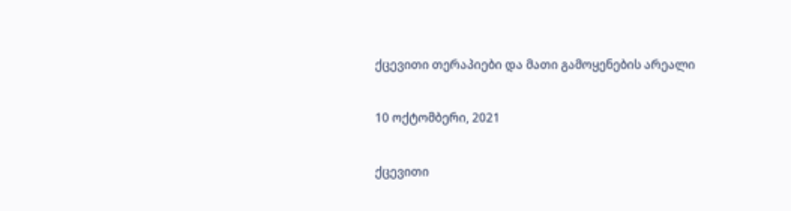ქცევითი თერაპიები და მათი გამოყენების არეალი

10 ოქტომბერი, 2021

ქცევითი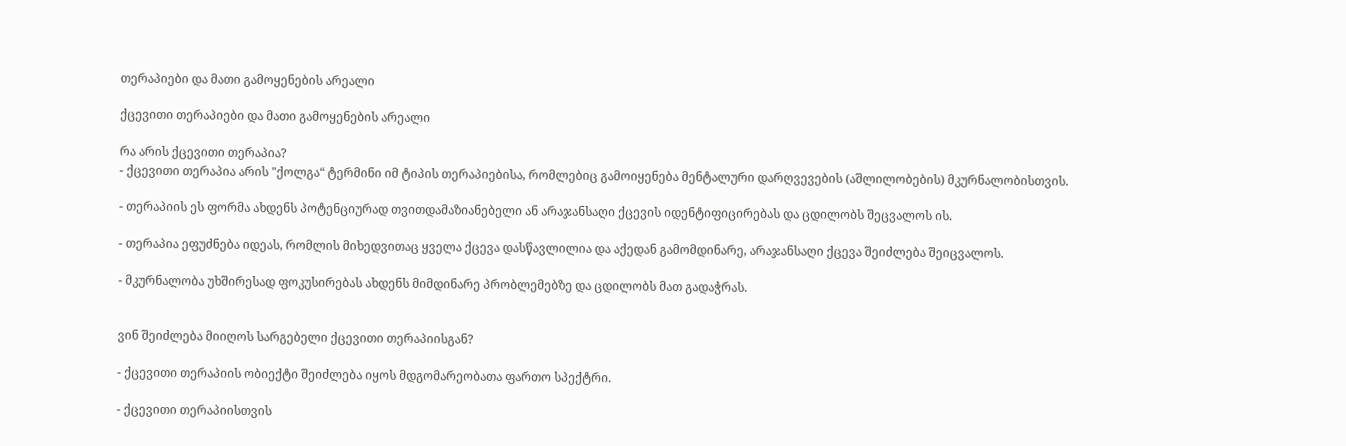თერაპიები და მათი გამოყენების არეალი

ქცევითი თერაპიები და მათი გამოყენების არეალი

რა არის ქცევითი თერაპია?
- ქცევითი თერაპია არის "ქოლგა“ ტერმინი იმ ტიპის თერაპიებისა, რომლებიც გამოიყენება მენტალური დარღვევების (აშლილობების) მკურნალობისთვის.

- თერაპიის ეს ფორმა ახდენს პოტენციურად თვითდამაზიანებელი ან არაჯანსაღი ქცევის იდენტიფიცირებას და ცდილობს შეცვალოს ის.

- თერაპია ეფუძნება იდეას, რომლის მიხედვითაც ყველა ქცევა დასწავლილია და აქედან გამომდინარე, არაჯანსაღი ქცევა შეიძლება შეიცვალოს.

- მკურნალობა უხშირესად ფოკუსირებას ახდენს მიმდინარე პრობლემებზე და ცდილობს მათ გადაჭრას.


ვინ შეიძლება მიიღოს სარგებელი ქცევითი თერაპიისგან?

- ქცევითი თერაპიის ობიექტი შეიძლება იყოს მდგომარეობათა ფართო სპექტრი.

- ქცევითი თერაპიისთვის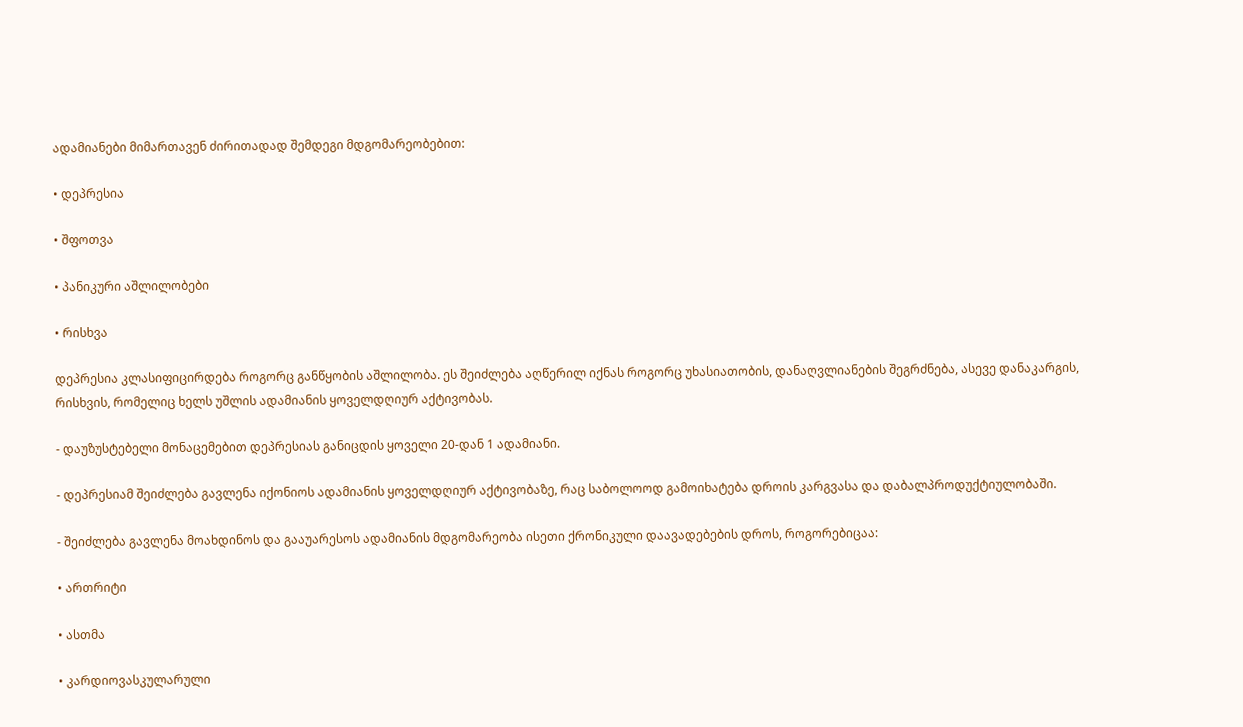ადამიანები მიმართავენ ძირითადად შემდეგი მდგომარეობებით:

• დეპრესია

• შფოთვა

• პანიკური აშლილობები

• რისხვა

დეპრესია კლასიფიცირდება როგორც განწყობის აშლილობა. ეს შეიძლება აღწერილ იქნას როგორც უხასიათობის, დანაღვლიანების შეგრძნება, ასევე დანაკარგის, რისხვის, რომელიც ხელს უშლის ადამიანის ყოველდღიურ აქტივობას.

- დაუზუსტებელი მონაცემებით დეპრესიას განიცდის ყოველი 20-დან 1 ადამიანი.

- დეპრესიამ შეიძლება გავლენა იქონიოს ადამიანის ყოველდღიურ აქტივობაზე, რაც საბოლოოდ გამოიხატება დროის კარგვასა და დაბალპროდუქტიულობაში.

- შეიძლება გავლენა მოახდინოს და გააუარესოს ადამიანის მდგომარეობა ისეთი ქრონიკული დაავადებების დროს, როგორებიცაა:

• ართრიტი

• ასთმა

• კარდიოვასკულარული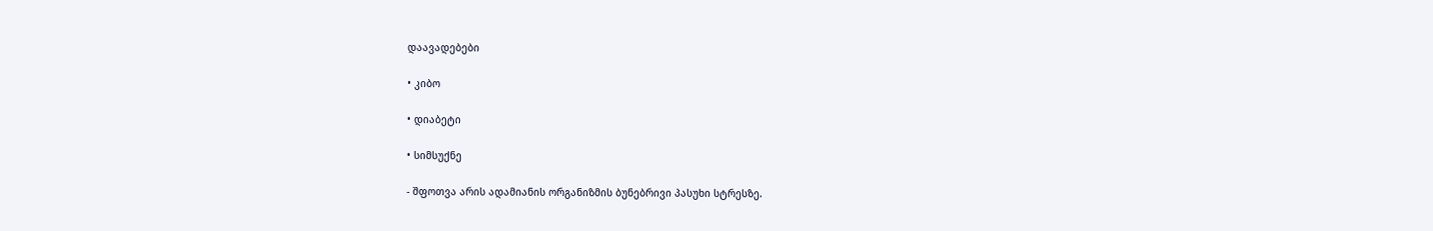დაავადებები

• კიბო

• დიაბეტი

• სიმსუქნე

- შფოთვა არის ადამიანის ორგანიზმის ბუნებრივი პასუხი სტრესზე.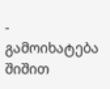- გამოიხატება შიშით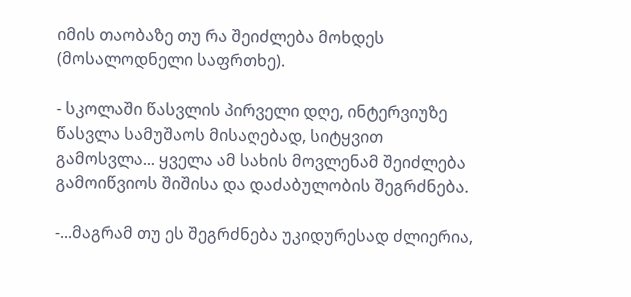იმის თაობაზე თუ რა შეიძლება მოხდეს (მოსალოდნელი საფრთხე).

- სკოლაში წასვლის პირველი დღე, ინტერვიუზე წასვლა სამუშაოს მისაღებად, სიტყვით გამოსვლა... ყველა ამ სახის მოვლენამ შეიძლება გამოიწვიოს შიშისა და დაძაბულობის შეგრძნება.

-...მაგრამ თუ ეს შეგრძნება უკიდურესად ძლიერია,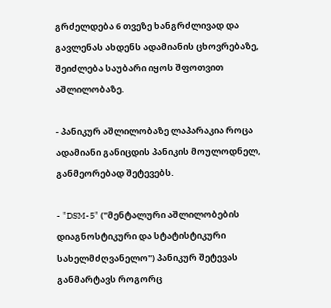გრძელდება 6 თვეზე ხანგრძლივად და გავლენას ახდენს ადამიანის ცხოვრებაზე, შეიძლება საუბარი იყოს შფოთვით აშლილობაზე.

- პანიკურ აშლილობაზე ლაპარაკია როცა ადამიანი განიცდის პანიკის მოულოდნელ, განმეორებად შეტევებს.

- "DSM-5" ("მენტალური აშლილობების დიაგნოსტიკური და სტატისტიკური სახელმძღვანელო") პანიკურ შეტევას განმარტავს როგორც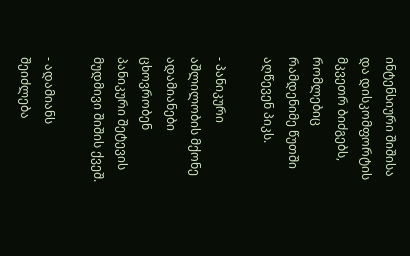ინტენსიური შიშისა და დისკომფორტის მკვეთრ ბიძგებს, რომლებიც რამდენიმე წუთში აღწევენ პიკს.

- პანიკური აშლილობის მქონე ადამიანები ცხოვრობენ პანიკური შეტევის მუდმივი შიშის ქვეშ.

- ადამიანს შეიძლება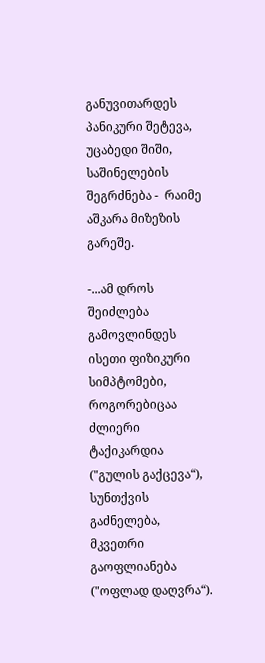განუვითარდეს პანიკური შეტევა, უცაბედი შიში, საშინელების შეგრძნება -  რაიმე აშკარა მიზეზის გარეშე.

-...ამ დროს შეიძლება გამოვლინდეს ისეთი ფიზიკური სიმპტომები, როგორებიცაა ძლიერი ტაქიკარდია ("გულის გაქცევა“), სუნთქვის გაძნელება, მკვეთრი გაოფლიანება ("ოფლად დაღვრა“).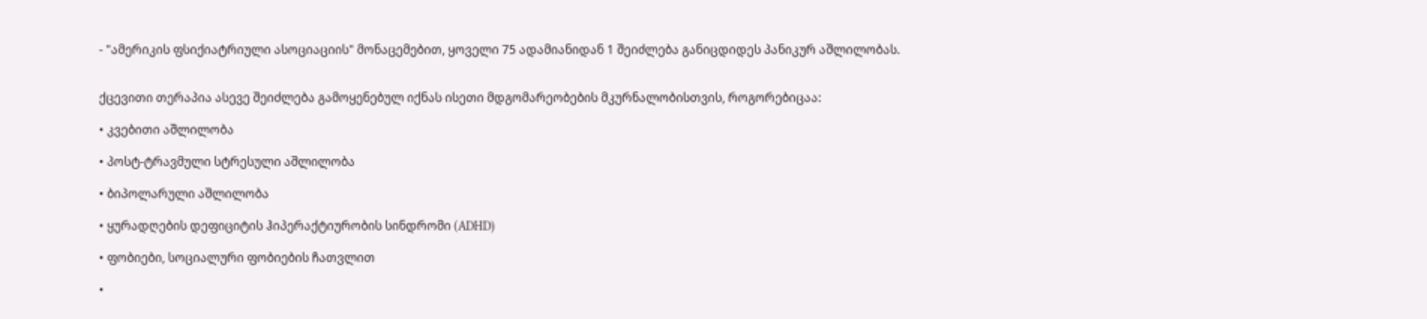- "ამერიკის ფსიქიატრიული ასოციაციის" მონაცემებით, ყოველი 75 ადამიანიდან 1 შეიძლება განიცდიდეს პანიკურ აშლილობას.


ქცევითი თერაპია ასევე შეიძლება გამოყენებულ იქნას ისეთი მდგომარეობების მკურნალობისთვის, როგორებიცაა:

• კვებითი აშლილობა

• პოსტ-ტრავმული სტრესული აშლილობა

• ბიპოლარული აშლილობა

• ყურადღების დეფიციტის ჰიპერაქტიურობის სინდრომი (ADHD)

• ფობიები, სოციალური ფობიების ჩათვლით

•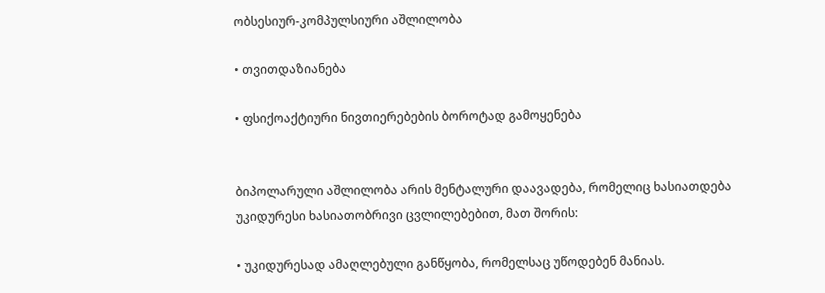ობსესიურ-კომპულსიური აშლილობა

• თვითდაზიანება

• ფსიქოაქტიური ნივთიერებების ბოროტად გამოყენება


ბიპოლარული აშლილობა არის მენტალური დაავადება, რომელიც ხასიათდება უკიდურესი ხასიათობრივი ცვლილებებით, მათ შორის:

• უკიდურესად ამაღლებული განწყობა, რომელსაც უწოდებენ მანიას.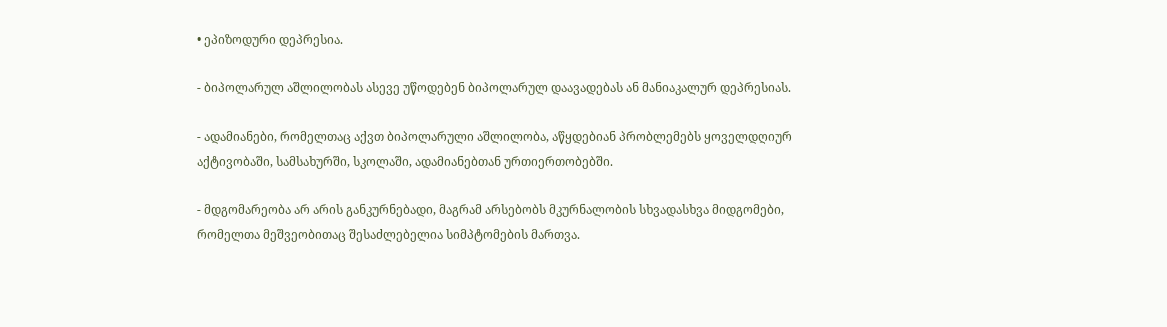• ეპიზოდური დეპრესია.

- ბიპოლარულ აშლილობას ასევე უწოდებენ ბიპოლარულ დაავადებას ან მანიაკალურ დეპრესიას.

- ადამიანები, რომელთაც აქვთ ბიპოლარული აშლილობა, აწყდებიან პრობლემებს ყოველდღიურ აქტივობაში, სამსახურში, სკოლაში, ადამიანებთან ურთიერთობებში.

- მდგომარეობა არ არის განკურნებადი, მაგრამ არსებობს მკურნალობის სხვადასხვა მიდგომები, რომელთა მეშვეობითაც შესაძლებელია სიმპტომების მართვა.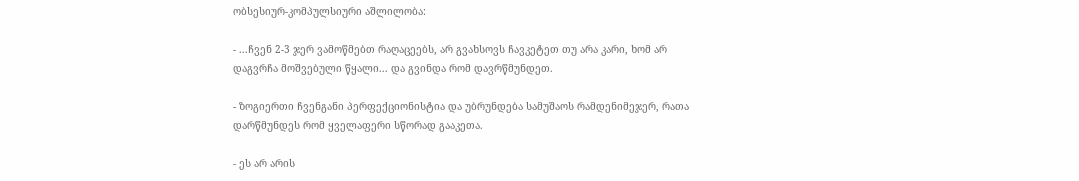ობსესიურ-კომპულსიური აშლილობა:

- ...ჩვენ 2-3 ჯერ ვამოწმებთ რაღაცეებს, არ გვახსოვს ჩავკეტეთ თუ არა კარი, ხომ არ დაგვრჩა მოშვებული წყალი... და გვინდა რომ დავრწმუნდეთ.

- ზოგიერთი ჩვენგანი პერფექციონისტია და უბრუნდება სამუშაოს რამდენიმეჯერ, რათა დარწმუნდეს რომ ყველაფერი სწორად გააკეთა.

- ეს არ არის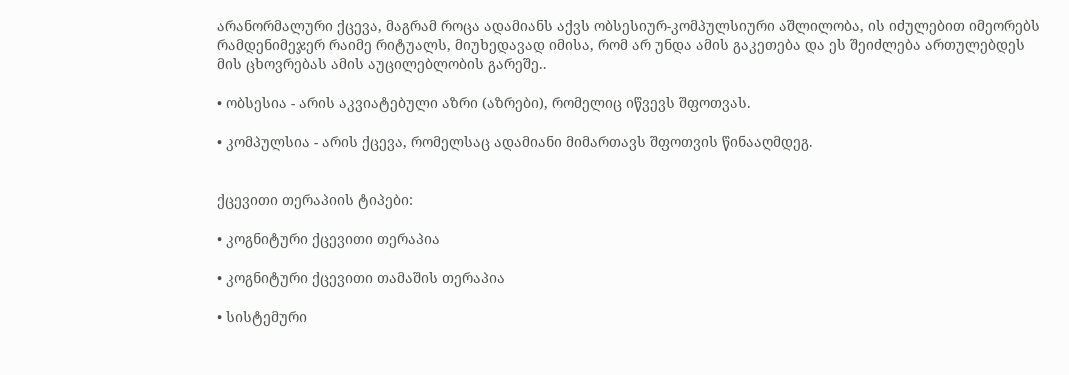არანორმალური ქცევა, მაგრამ როცა ადამიანს აქვს ობსესიურ-კომპულსიური აშლილობა, ის იძულებით იმეორებს რამდენიმეჯერ რაიმე რიტუალს, მიუხედავად იმისა, რომ არ უნდა ამის გაკეთება და ეს შეიძლება ართულებდეს მის ცხოვრებას ამის აუცილებლობის გარეშე..

• ობსესია - არის აკვიატებული აზრი (აზრები), რომელიც იწვევს შფოთვას.

• კომპულსია - არის ქცევა, რომელსაც ადამიანი მიმართავს შფოთვის წინააღმდეგ.


ქცევითი თერაპიის ტიპები:

• კოგნიტური ქცევითი თერაპია

• კოგნიტური ქცევითი თამაშის თერაპია

• სისტემური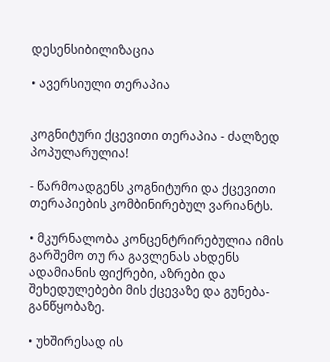დესენსიბილიზაცია

• ავერსიული თერაპია


კოგნიტური ქცევითი თერაპია - ძალზედ პოპულარულია!

- წარმოადგენს კოგნიტური და ქცევითი თერაპიების კომბინირებულ ვარიანტს.

• მკურნალობა კონცენტრირებულია იმის გარშემო თუ რა გავლენას ახდენს ადამიანის ფიქრები, აზრები და შეხედულებები მის ქცევაზე და გუნება-განწყობაზე.

• უხშირესად ის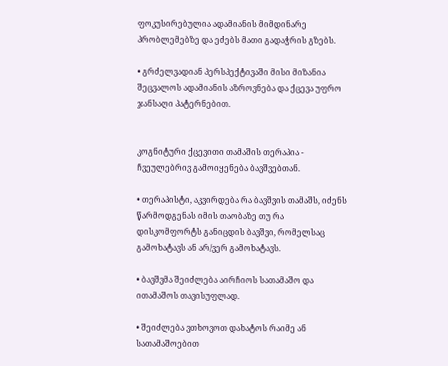ფოკუსირებულია ადამიანის მიმდინარე პრობლემებზე და ეძებს მათი გადაჭრის გზებს.

• გრძელვადიან პერსპექტივაში მისი მიზანია შეცვალოს ადამიანის აზროვნება და ქცევა უფრო ჯანსაღი პატერნებით.


კოგნიტური ქცევითი თამაშის თერაპია - ჩვეულებრივ გამოიყენება ბავშვებთან.

• თერაპისტი, აკვირდება რა ბავშვის თამაშს, იძენს წარმოდგენას იმის თაობაზე თუ რა დისკომფორტს განიცდის ბავშვი, რომელსაც გამოხატავს ან არ/ვერ გამოხატავს.

• ბავშვმა შეიძლება აირჩიოს სათამაშო და ითამაშოს თავისუფლად.

• შეიძლება ვთხოვოთ დახატოს რაიმე ან სათამაშოებით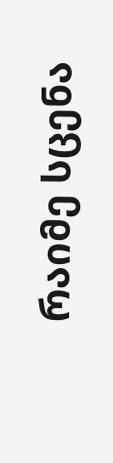რაიმე სცენა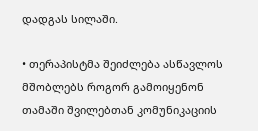დადგას სილაში.

• თერაპისტმა შეიძლება ასწავლოს მშობლებს როგორ გამოიყენონ თამაში შვილებთან კომუნიკაციის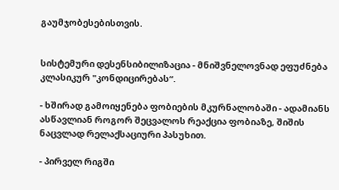გაუმჯობესებისთვის.


სისტემური დესენსიბილიზაცია - მნიშვნელოვნად ეფუძნება კლასიკურ "კონდიცირებას“.

- ხშირად გამოიყენება ფობიების მკურნალობაში - ადამიანს ასწავლიან როგორ შეცვალოს რეაქცია ფობიაზე, შიშის ნაცვლად რელაქსაციური პასუხით.

- პირველ რიგში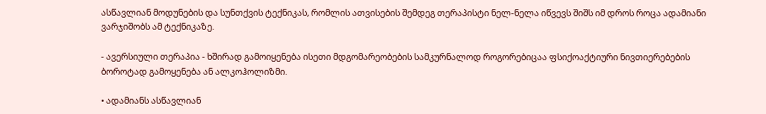ასწავლიან მოდუნების და სუნთქვის ტექნიკას, რომლის ათვისების შემდეგ თერაპისტი ნელ-ნელა იწვევს შიშს იმ დროს როცა ადამიანი ვარჯიშობს ამ ტექნიკაზე.

- ავერსიული თერაპია - ხშირად გამოიყენება ისეთი მდგომარეობების სამკურნალოდ როგორებიცაა ფსიქოაქტიური ნივთიერებების ბოროტად გამოყენება ან ალკოჰოლიზმი.

• ადამიანს ასწავლიან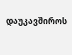დაუკავშიროს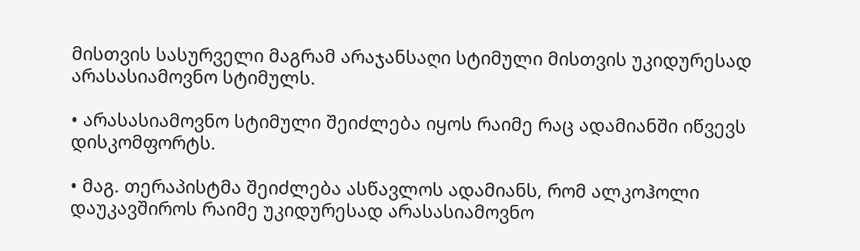მისთვის სასურველი მაგრამ არაჯანსაღი სტიმული მისთვის უკიდურესად არასასიამოვნო სტიმულს.

• არასასიამოვნო სტიმული შეიძლება იყოს რაიმე რაც ადამიანში იწვევს დისკომფორტს.

• მაგ. თერაპისტმა შეიძლება ასწავლოს ადამიანს, რომ ალკოჰოლი დაუკავშიროს რაიმე უკიდურესად არასასიამოვნო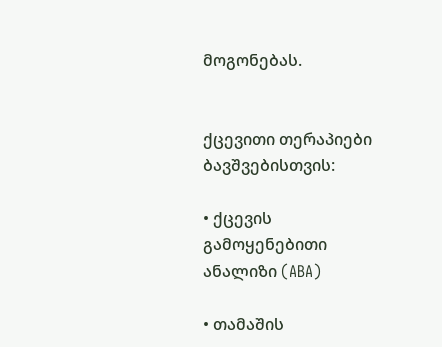მოგონებას.


ქცევითი თერაპიები ბავშვებისთვის:

• ქცევის გამოყენებითი ანალიზი (ABA)

• თამაშის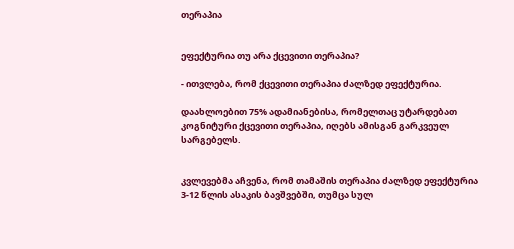თერაპია


ეფექტურია თუ არა ქცევითი თერაპია?

- ითვლება, რომ ქცევითი თერაპია ძალზედ ეფექტურია.

დაახლოებით 75% ადამიანებისა, რომელთაც უტარდებათ კოგნიტური ქცევითი თერაპია, იღებს ამისგან გარკვეულ სარგებელს.


კვლევებმა აჩვენა, რომ თამაშის თერაპია ძალზედ ეფექტურია 3-12 წლის ასაკის ბავშვებში, თუმცა სულ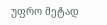უფრო მეტად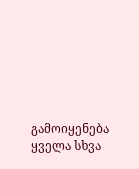გამოიყენება ყველა სხვა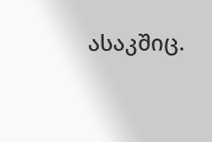ასაკშიც.